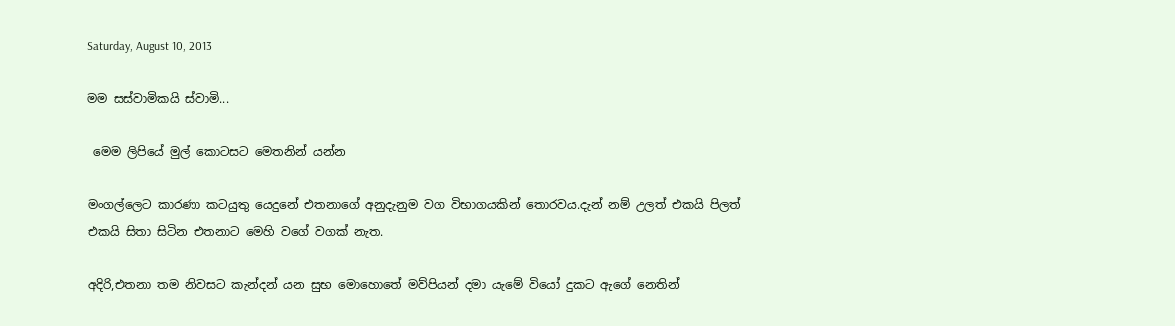Saturday, August 10, 2013

මම සස්වාමිකයි ස්වාමි...

 මෙම ලිපියේ මුල් කොටසට මෙතනින් යන්න

මංගල්ලෙට කාරණා කටයුතු යෙදුනේ එතනාගේ අනුදැනුම වග විභාගයකින් තොරවය.දැන් නම් උලත් එකයි පිලත් එකයි සිතා සිටින එතනාට මෙහි වගේ වගක් නැත.

අදිරි,එතනා තම නිවසට කැන්දන් යන සුභ මොහොතේ මව්පියන් දමා යැමේ වියෝ දුකට ඇගේ නෙතින්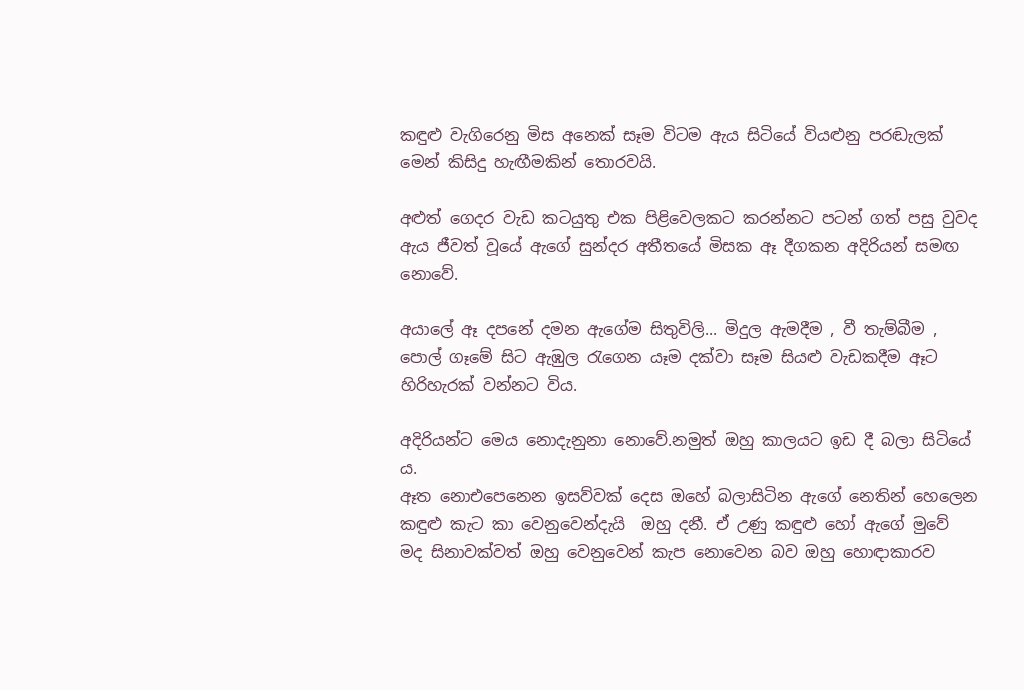කඳුළු වැගිරෙනු මිස අනෙක් සෑම විටම ඇය සිටියේ වියළුනු පරඬැලක් මෙන් කිසිදු හැඟීමකින් තොරවයි.

අළුත් ගෙදර වැඩ කටයුතු එක පිළිවෙලකට කරන්නට පටන් ගත් පසු වුවද ඇය ජීවත් වූයේ ඇගේ සුන්දර අතීතයේ මිසක ඈ දීගකන අදිරියන් සමඟ නොවේ.

අයාලේ ඈ දපනේ දමන ඇගේම සිතුවිලි... මිදුල ඇමදීම , වී තැම්බීම , පොල් ගෑමේ සිට ඇඹුල රැගෙන යෑම දක්වා සෑම සියළු වැඩකදීම ඈට හිරිහැරක් වන්නට විය.

අදිරියන්ට මෙය නොදැනුනා නොවේ.නමුත් ඔහු කාලයට ඉඩ දී බලා සිටියේ ය.
ඈත නොඑපෙනෙන ඉසව්වක් දෙස ඔහේ බලාසිටින ඇගේ නෙතින් හෙලෙන කඳුළු කැට කා වෙනුවෙන්දැයි  ඔහු දනී. ඒ උණු කඳුළු හෝ ඇගේ මුවේ මද සිනාවක්වත් ඔහු වෙනුවෙන් කැප නොවෙන බව ඔහු හොඳාකාරව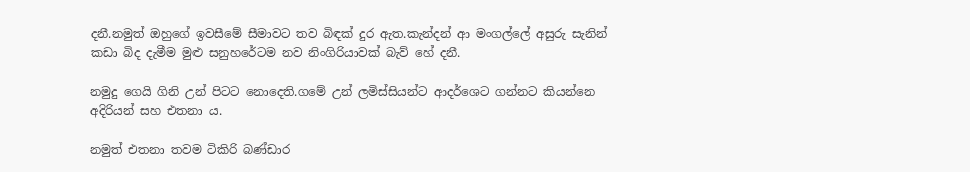දනී.නමුත් ඔහුගේ ඉවසීමේ සීමාවට තව බිඳක් දුර ඇත.කැන්දන් ආ මංගල්ලේ අසුරු සැනින් කඩා බිද දැමීම මුළු සනුහරේටම නව නිංගිරියාවක් බැව් හේ දනී.

නමුදු ගෙයි ගිනි උන් පිටට නොදෙති.ගමේ උන් ලමිස්සියන්ට ආදර්ශෙට ගන්නට කියන්නෙ අදිරියන් සහ එතනා ය.

නමුත් එතනා තවම ටිකිරි බණ්ඩාර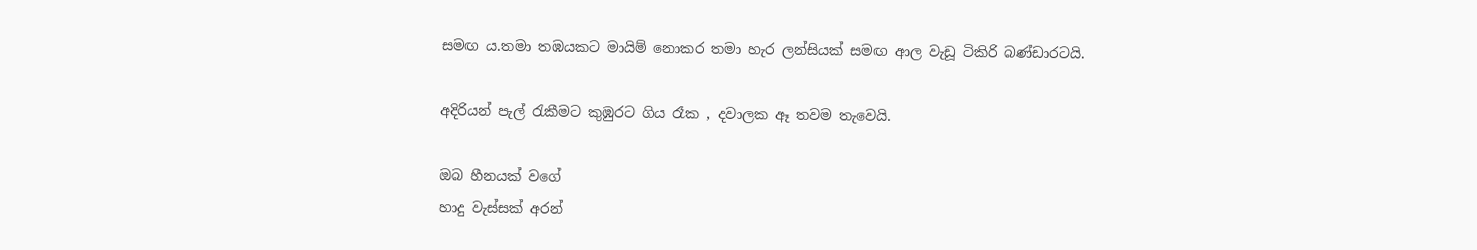සමඟ ය.තමා තඹයකට මායිම් නොකර තමා හැර ලන්සියක් සමඟ ආල වැඩූ ටිකිරි බණ්ඩාරටයි.

අදිරියන් පැල් රැකීමට කුඹුරට ගිය රෑක , දවාලක ඈ තවම තැවෙයි.

ඔබ හීනයක් වගේ
හාදු වැස්සක් අරන්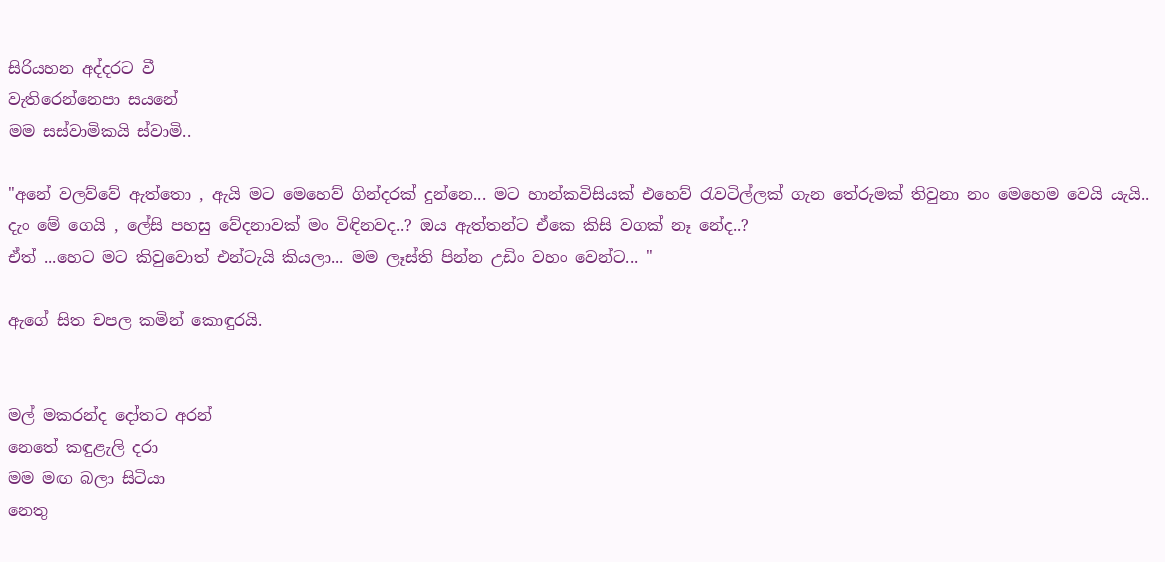සිරියහන අද්දරට වී
වැතිරෙන්නෙපා සයනේ
මම සස්වාමිකයි ස්වාමි..

"අනේ වලව්වේ ඇත්තො , ඇයි මට මෙහෙව් ගින්දරක් දුන්නෙ... මට හාන්කවිසියක් එහෙව් රැවටිල්ලක් ගැන තේරුමක් තිවුනා නං මෙහෙම වෙයි යැයි.. දැං මේ ගෙයි , ලේසි පහසු වේදනාවක් මං විඳිනවද..? ඔය ඇත්තන්ට ඒකෙ කිසි වගක් නෑ නේද..?
ඒත් ...හෙට මට කිවුවොත් එන්ටැයි කියලා... මම ලෑස්ති පින්න උඩිං වහං වෙන්ට... "

ඇගේ සිත චපල කමින් කොඳුරයි.


මල් මකරන්ද දෝතට අරන්
නෙතේ කඳුළැලි දරා
මම මඟ බලා සිටියා
නෙතු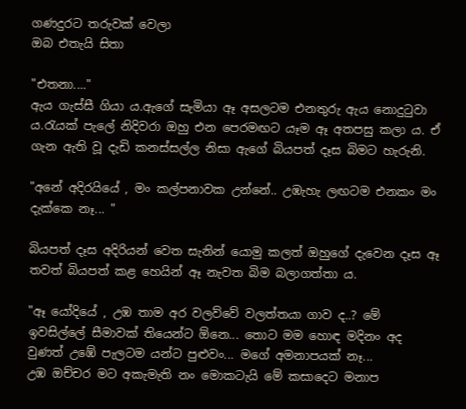ගණදුරට තරුවක් වෙලා
ඔබ එතැයි සිතා

"එතනා...."
ඇය ගැස්සී ගියා ය.ඇගේ සැමියා ඈ අසලටම එනතුරු ඇය නොදුටුවා ය.රැයක් පැලේ නිදිවරා ඔහු එන පෙරමඟට යෑම ඈ අතපසු කලා ය. ඒ ගැන ඇති වූ දැඩි කනස්සල්ල නිසා ඇගේ බියපත් දෑස බිමට හැරුනි.

"අනේ අදිරයියේ , මං කල්පනාවක උන්නේ.. උඹැහැ ලඟටම එනකං මං දැක්කෙ නෑ... "

බියපත් දෑස අදිරියන් වෙත සැනින් යොමු කලත් ඔහුගේ දැවෙන දෑස ඈ තවත් බියපත් කළ හෙයින් ඈ නැවත බිම බලාගත්තා ය.

"ඈ යෝදියේ , උඹ තාම අර වලව්වේ වලත්තයා ගාව ද..? මේ ඉවසිල්ලේ සීමාවක් තියෙන්ට ඕනෙ... තොට මම හොඳ මදිනං අද වුණත් උඹේ පැලටම යන්ට පුළුවං... මගේ අමනාපයක් නෑ...
උඹ ඔච්චර මට අකැමැති නං මොකටැයි මේ කසාදෙට මනාප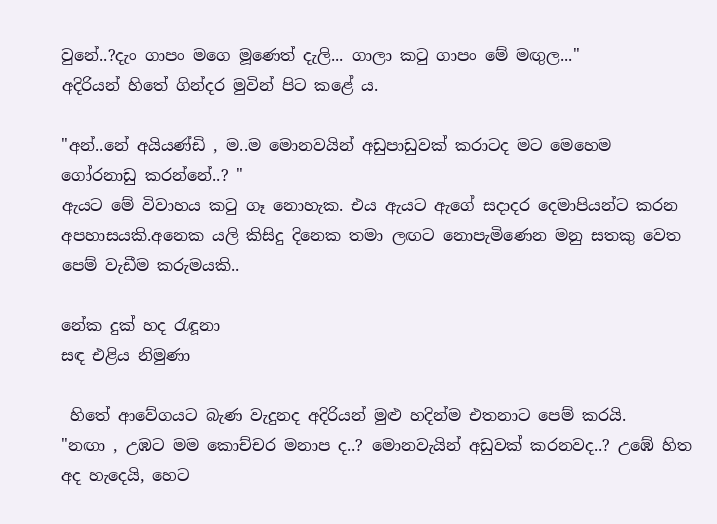වුනේ..?දැං ගාපං මගෙ මූණෙත් දැලි... ගාලා කටු ගාපං මේ මඟුල..."
අදිරියන් හිතේ ගින්දර මුවින් පිට කළේ ය.

"අන්..නේ අයියණ්ඩි , ම..ම මොනවයින් අඩුපාඩුවක් කරාටද මට මෙහෙම ගෝරනාඩු කරන්නේ..? "
ඇයට මේ විවාහය කටු ගෑ නොහැක. එය ඇයට ඇගේ සදාදර දෙමාපියන්ට කරන අපහාසයකි.අනෙක යලි කිසිදු දිනෙක තමා ලඟට නොපැමිණෙන මනු සතකු වෙත පෙම් වැඩීම කරුමයකි..

නේක දුක් හද රැඳූනා
සඳ එළිය නිමුණා

 හිතේ ආවේගයට බැණ වැදුනද අදිරියන් මුළු හදින්ම එතනාට පෙම් කරයි.
"නඟා , උඹට මම කොච්චර මනාප ද..? මොනවැයින් අඩුවක් කරනවද..? උඹේ හිත අද හැදෙයි, හෙට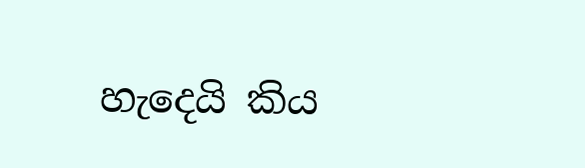හැදෙයි කිය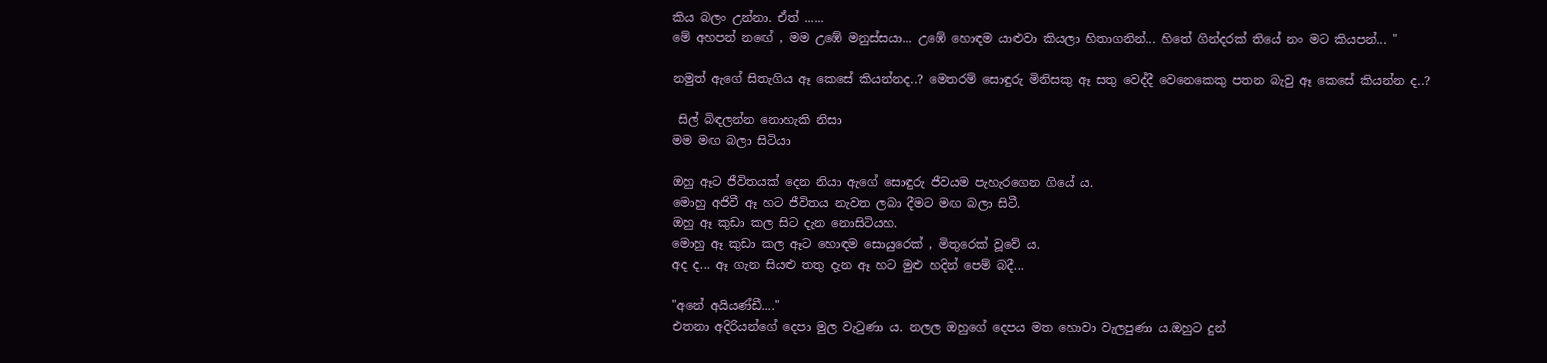කිය බලං උන්නා. ඒත් ......
මේ අහපන් නඟේ , මම උඹේ මනුස්සයා... උඹේ හොඳම යාළුවා කියලා හිතාගනින්... හිතේ ගින්දරක් තියේ නං මට කියපන්... "

නමුත් ඇගේ සිතැගිය ඈ කෙසේ කියන්නද..? මෙතරම් සොඳුරු මිනිසකු ඈ සතු වෙද්දී වෙනෙකෙකු පතන බැවු ඈ කෙසේ කියන්න ද..?

 සිල් බිඳලන්න නොහැකි නිසා
මම මඟ බලා සිටියා

ඔහු ඈට ජීවිතයක් දෙන නියා ඇගේ සොඳුරු ජීවයම පැහැරගෙන ගියේ ය.
මොහු අජිවී ඈ හට ජීවිතය නැවත ලබා දීමට මඟ බලා සිටී.
ඔහු ඈ කුඩා කල සිට දැන නොසිටියහ.
මොහු ඈ කුඩා කල ඈට හොඳම සොයුරෙක් , මිතුරෙක් වූවේ ය.
අද ද... ඈ ගැන සියළු තතු දැන ඈ හට මුළු හදින් පෙම් බදී...

"අනේ අයියණ්ඩී...."
එතනා අදිරියන්ගේ දෙපා මුල වැටුණා ය. නලල ඔහුගේ දෙපය මත හොවා වැලපුණා ය.ඔහුට දුන්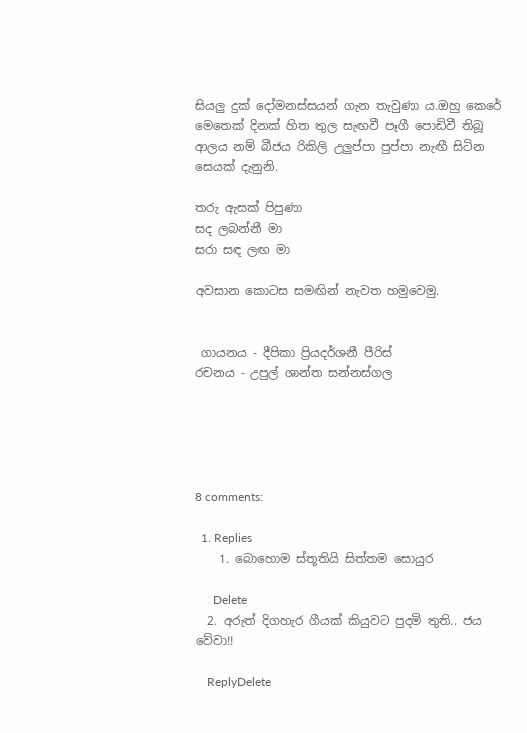සියලු දුක් දෝමනස්සයන් ගැන තැවුණා ය.ඔහු කෙරේ මෙතෙක් දිනක් හිත තුල සැඟවී පෑගී පොඩිවී තිබූ ආලය නම් බීජය රිකිලි උලුප්පා පුප්පා නැඟී සිටින සෙයක් දැනුනි.

තරු ඇසක් පිපුණා
සද ලබන්නී මා
සරා සඳ ලඟ මා

අවසාන කොටස සමඟින් නැවත හමුවෙමු.


 ගායනය - දීපිකා ප්‍රියදර්ශනී පීරිස්
රචනය - උපුල් ශාන්ත සන්නස්ගල





8 comments:

  1. Replies
    1. බොහොම ස්තූතියි සිත්තම සොයුර

      Delete
  2. අරුත් දිගහැර ගීයක් කියුවට පුදමි තුති.. ජය වේවා!!

    ReplyDelete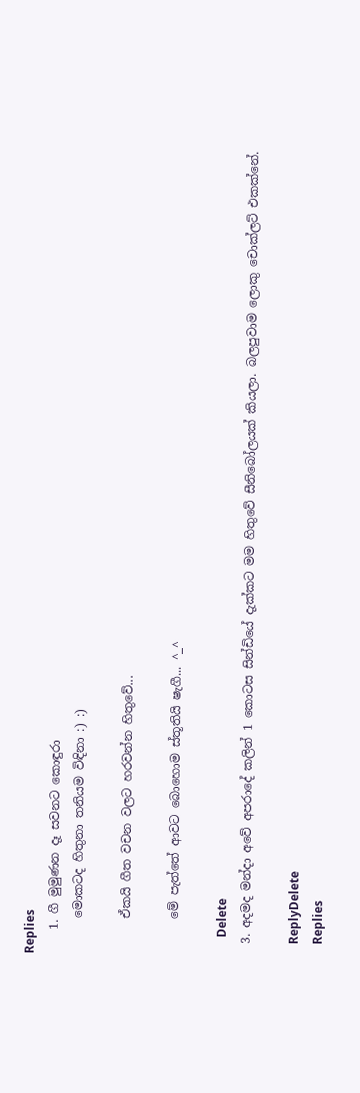Replies
    1. ගී මුමුණන දෑ සවනට කොඳුරා
      මොකටද හිතුනා තනියම විඳිනා :) :)

      ඒකයි ගීත වචන වලට හරවන්න හිතුවේ...

      මේ පැත්තේ ආවට බොහොම ස්තූතියි ෂැගී... ^_^

      Delete
  3. අදමද මන්දා අවේ අපරාදේ කලින් 1 කොටස සින්ඩියේ දැක්කට මම හිතුවේ සීනිබෝලයක් කියලා. බලපුවාම ලොකු චොක්ලට් එකක්නේ.

    ReplyDelete
    Replies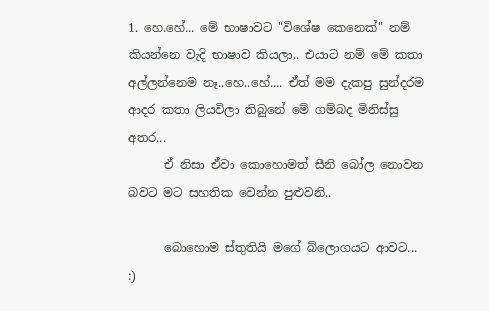1. හෙ.හේ... මේ භාෂාවට "විශේෂ කෙනෙක්" නම් කියන්නෙ වැදි භාෂාව කියලා.. එයාට නම් මේ කතා අල්ලන්නෙම නෑ..හෙ..හේ.... ඒත් මම දැකපු සුන්දරම ආදර කතා ලියවිලා තිබුනේ මේ ගම්බද මිනිස්සු අතර...
      ඒ නිසා ඒවා කොහොමත් සීනි බෝල නොවන බවට මට සහතික වෙන්න පුළුවනි..

      බොහොම ස්තුතියි මගේ බ්ලොගයට ආවට... :)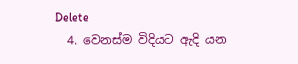Delete
  4. වෙනස්ම විදියට ඇදි යන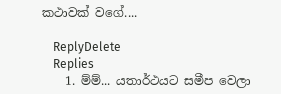කථාවක් වගේ....

    ReplyDelete
    Replies
    1. ම්ම්... යතාර්ථයට සමීප වෙලා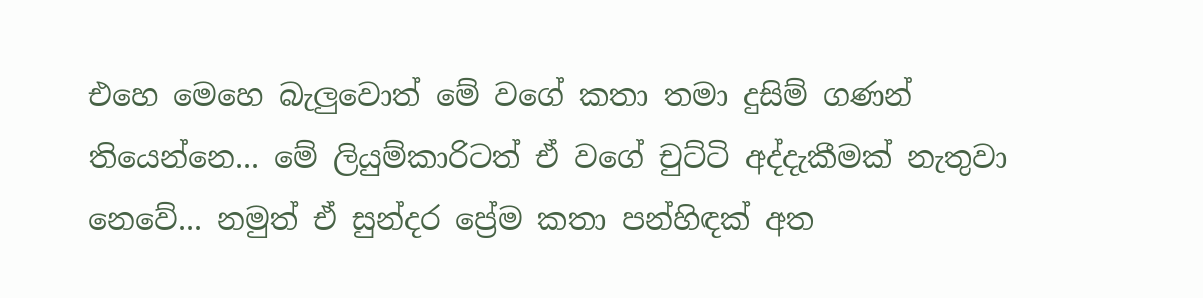එහෙ මෙහෙ බැලුවොත් මේ වගේ කතා තමා දුසිම් ගණන් තියෙන්නෙ... මේ ලියුම්කාරිටත් ඒ වගේ චුට්ටි අද්දැකීමක් නැතුවා නෙවේ... නමුත් ඒ සුන්දර ප්‍රේම කතා පන්හිඳක් අත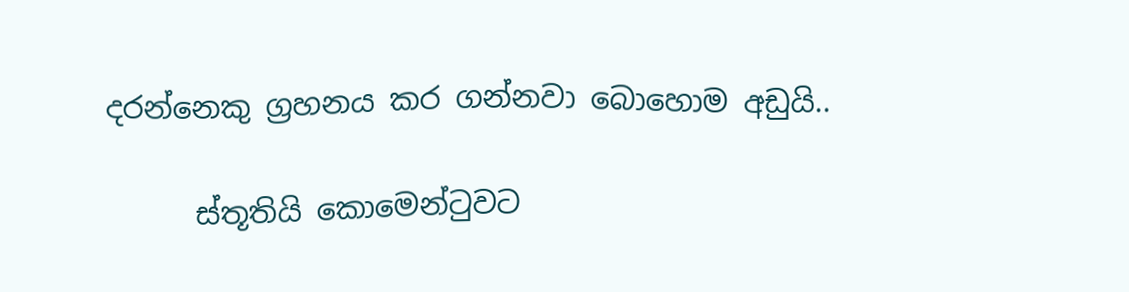දරන්නෙකු ග්‍රහනය කර ගන්නවා බොහොම අඩුයි..

      ස්තූතියි කොමෙන්ටුවට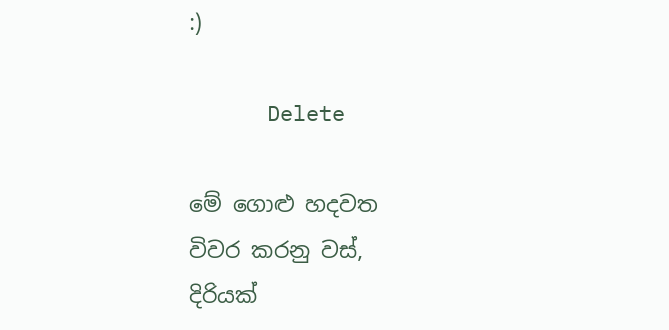:)

      Delete

මේ ගොළු හදවත
විවර කරනු වස්,
දිරියක්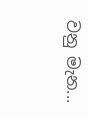වනු මැන...